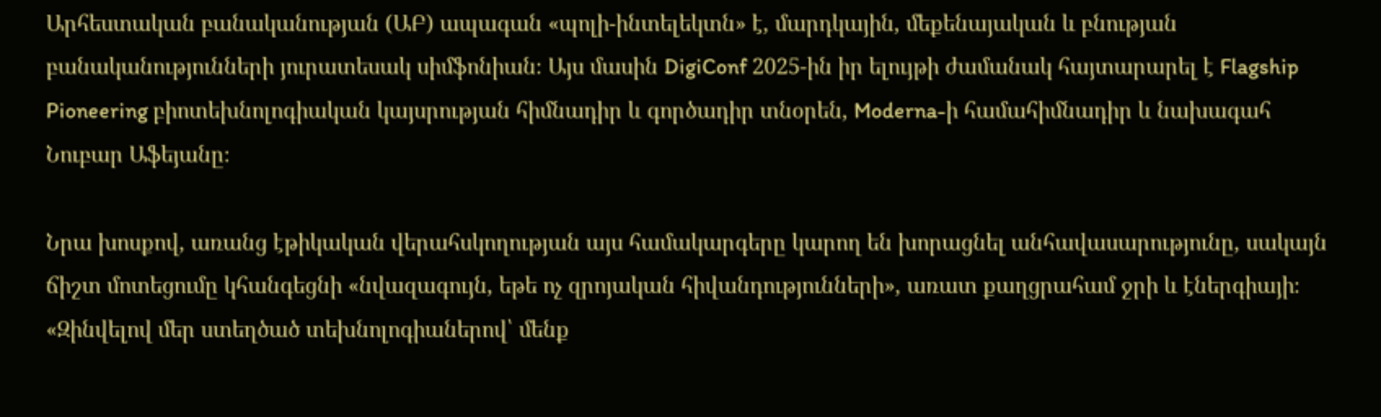Արհեստական բանականության (ԱԲ) ապագան «պոլի-ինտելեկտն» է, մարդկային, մեքենայական և բնության բանականությունների յուրատեսակ սիմֆոնիան։ Այս մասին DigiConf 2025-ին իր ելույթի ժամանակ հայտարարել է Flagship Pioneering բիոտեխնոլոգիական կայսրության հիմնադիր և գործադիր տնօրեն, Moderna-ի համահիմնադիր և նախագահ Նուբար Աֆեյանը։

Նրա խոսքով, առանց էթիկական վերահսկողության այս համակարգերը կարող են խորացնել անհավասարությունը, սակայն ճիշտ մոտեցումը կհանգեցնի «նվազագույն, եթե ոչ զրոյական հիվանդությունների», առատ քաղցրահամ ջրի և էներգիայի։ «Զինվելով մեր ստեղծած տեխնոլոգիաներով՝ մենք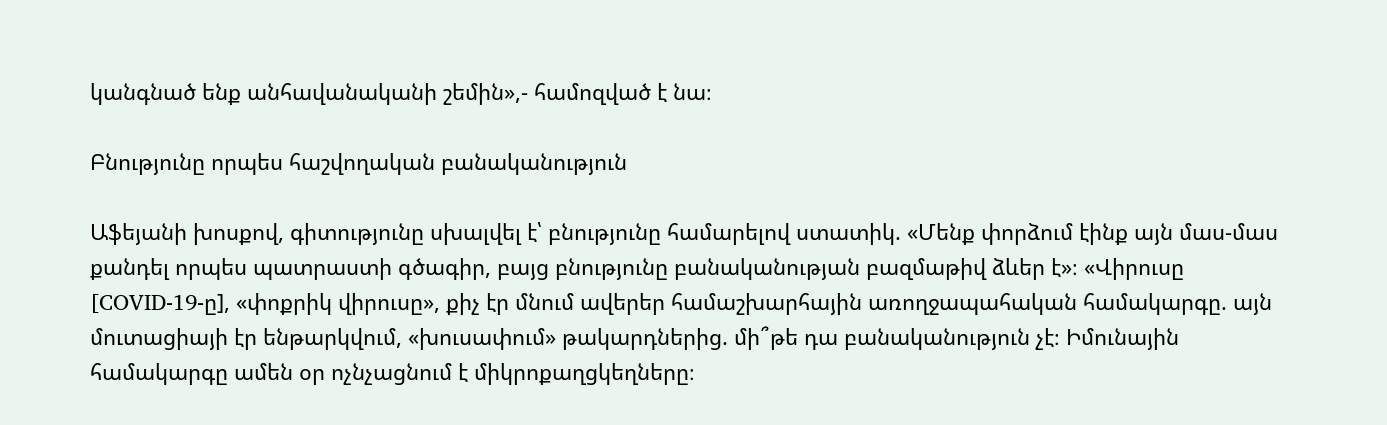կանգնած ենք անհավանականի շեմին»,- համոզված է նա։

Բնությունը որպես հաշվողական բանականություն

Աֆեյանի խոսքով, գիտությունը սխալվել է՝ բնությունը համարելով ստատիկ. «Մենք փորձում էինք այն մաս-մաս քանդել որպես պատրաստի գծագիր, բայց բնությունը բանականության բազմաթիվ ձևեր է»։ «Վիրուսը [COVID-19-ը], «փոքրիկ վիրուսը», քիչ էր մնում ավերեր համաշխարհային առողջապահական համակարգը. այն մուտացիայի էր ենթարկվում, «խուսափում» թակարդներից. մի՞թե դա բանականություն չէ։ Իմունային համակարգը ամեն օր ոչնչացնում է միկրոքաղցկեղները։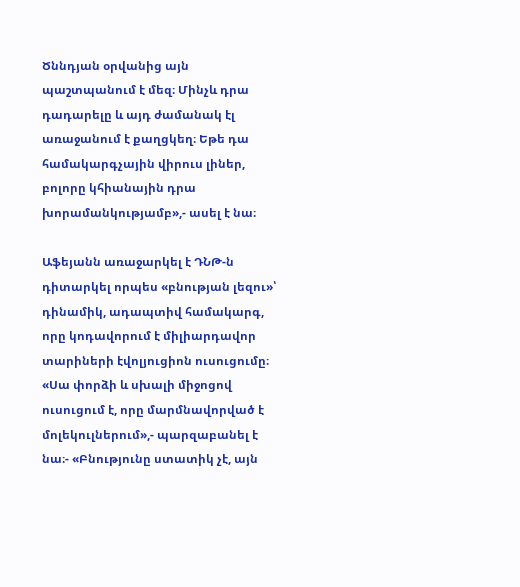Ծննդյան օրվանից այն պաշտպանում է մեզ։ Մինչև դրա դադարելը և այդ ժամանակ էլ առաջանում է քաղցկեղ։ Եթե դա համակարգչային վիրուս լիներ, բոլորը կհիանային դրա խորամանկությամբ»,- ասել է նա։

Աֆեյանն առաջարկել է ԴՆԹ-ն դիտարկել որպես «բնության լեզու»՝ դինամիկ, ադապտիվ համակարգ, որը կոդավորում է միլիարդավոր տարիների էվոլյուցիոն ուսուցումը։ «Սա փորձի և սխալի միջոցով ուսուցում է, որը մարմնավորված է մոլեկուլներում»,- պարզաբանել է նա։- «Բնությունը ստատիկ չէ, այն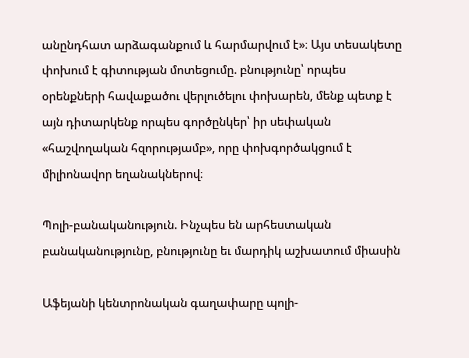անընդհատ արձագանքում և հարմարվում է»։ Այս տեսակետը փոխում է գիտության մոտեցումը. բնությունը՝ որպես օրենքների հավաքածու վերլուծելու փոխարեն, մենք պետք է այն դիտարկենք որպես գործընկեր՝ իր սեփական «հաշվողական հզորությամբ», որը փոխգործակցում է միլիոնավոր եղանակներով։

Պոլի-բանականություն. Ինչպես են արհեստական բանականությունը, բնությունը եւ մարդիկ աշխատում միասին

Աֆեյանի կենտրոնական գաղափարը պոլի-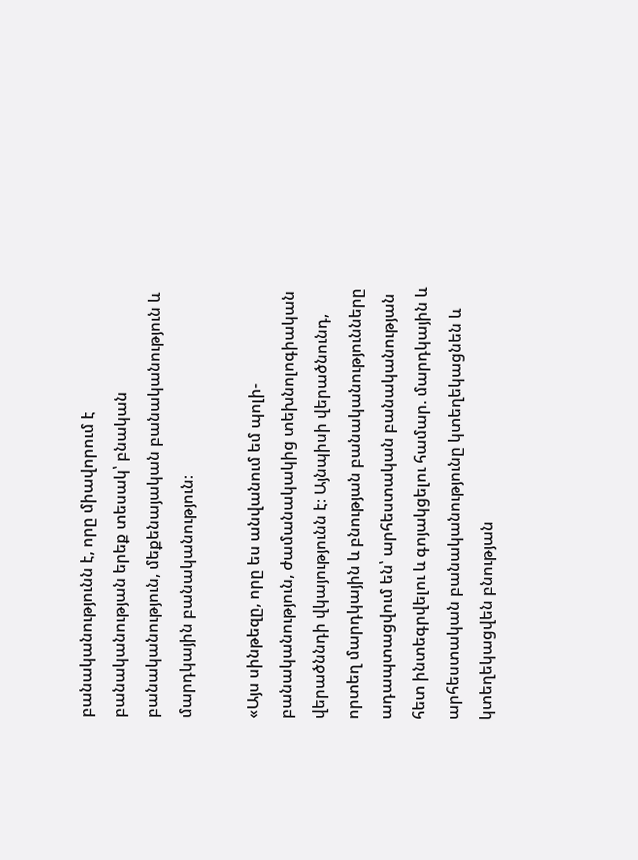բանականությունն է, որը միավորում է բանականության երեք տեսակ՝ բնական բանականություն, մեքենայական բանականություն և մարդկային բանականություն։

«Այս սինթեզը, որը ես անվանում եմ պոլի-բանականություն, ժամանակակից տեխնոլոգիական վերածննդի վկայությունն է։ Այնպիսի վերածնունդ, որտեղ մարդկային և բնության բանականությունները ադապտացվում են՝ արհեստական բանականության հետ ինտեգրվելու և գոյակցելու համար. մարդկային և արհեստական բանականությունը կտեղեկացնեն և կտեղեկացվեն բնության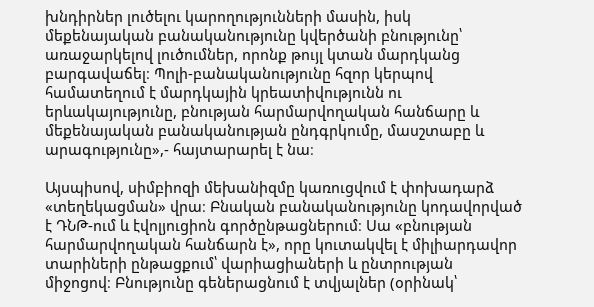խնդիրներ լուծելու կարողությունների մասին, իսկ մեքենայական բանականությունը կվերծանի բնությունը՝ առաջարկելով լուծումներ, որոնք թույլ կտան մարդկանց բարգավաճել։ Պոլի-բանականությունը հզոր կերպով համատեղում է մարդկային կրեատիվությունն ու երևակայությունը, բնության հարմարվողական հանճարը և մեքենայական բանականության ընդգրկումը, մասշտաբը և արագությունը»,- հայտարարել է նա։

Այսպիսով, սիմբիոզի մեխանիզմը կառուցվում է փոխադարձ «տեղեկացման» վրա։ Բնական բանականությունը կոդավորված է ԴՆԹ-ում և էվոլյուցիոն գործընթացներում։ Սա «բնության հարմարվողական հանճարն է», որը կուտակվել է միլիարդավոր տարիների ընթացքում՝ վարիացիաների և ընտրության միջոցով։ Բնությունը գեներացնում է տվյալներ (օրինակ՝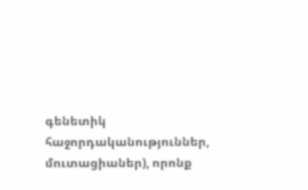գենետիկ հաջորդականություններ, մուտացիաներ), որոնք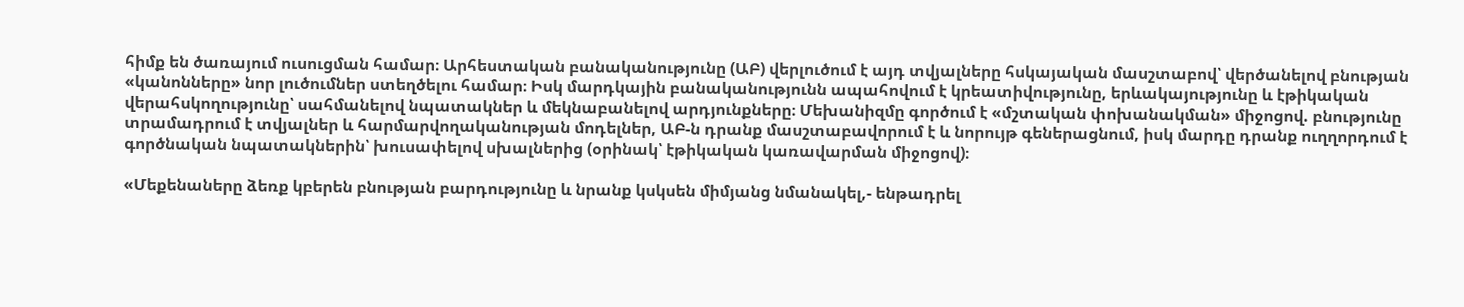հիմք են ծառայում ուսուցման համար։ Արհեստական բանականությունը (ԱԲ) վերլուծում է այդ տվյալները հսկայական մասշտաբով՝ վերծանելով բնության «կանոնները» նոր լուծումներ ստեղծելու համար։ Իսկ մարդկային բանականությունն ապահովում է կրեատիվությունը, երևակայությունը և էթիկական վերահսկողությունը՝ սահմանելով նպատակներ և մեկնաբանելով արդյունքները։ Մեխանիզմը գործում է «մշտական փոխանակման» միջոցով. բնությունը տրամադրում է տվյալներ և հարմարվողականության մոդելներ, ԱԲ-ն դրանք մասշտաբավորում է և նորույթ գեներացնում, իսկ մարդը դրանք ուղղորդում է գործնական նպատակներին՝ խուսափելով սխալներից (օրինակ՝ էթիկական կառավարման միջոցով)։

«Մեքենաները ձեռք կբերեն բնության բարդությունը և նրանք կսկսեն միմյանց նմանակել,- ենթադրել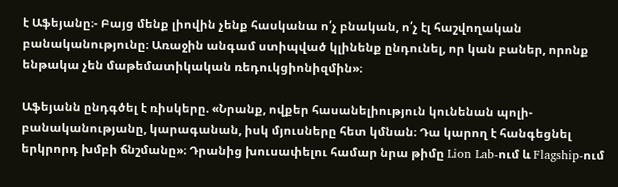է Աֆեյանը։- Բայց մենք լիովին չենք հասկանա ո՛չ բնական, ո՛չ էլ հաշվողական բանականությունը։ Առաջին անգամ ստիպված կլինենք ընդունել, որ կան բաներ, որոնք ենթակա չեն մաթեմատիկական ռեդուկցիոնիզմին»։

Աֆեյանն ընդգծել է ռիսկերը. «Նրանք, ովքեր հասանելիություն կունենան պոլի-բանականությանը, կարագանան, իսկ մյուսները հետ կմնան։ Դա կարող է հանգեցնել երկրորդ խմբի ճնշմանը»։ Դրանից խուսափելու համար նրա թիմը Lion Lab-ում և Flagship-ում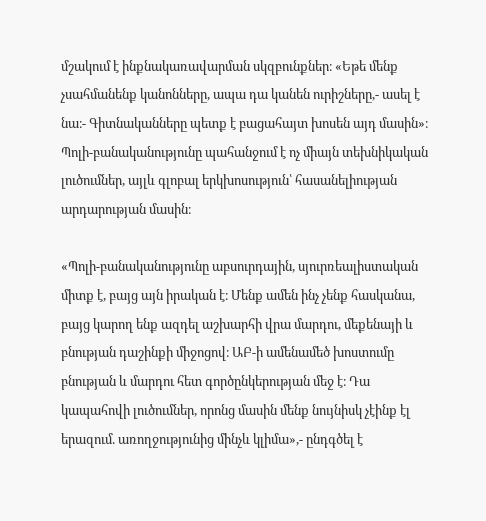մշակում է ինքնակառավարման սկզբունքներ։ «Եթե մենք չսահմանենք կանոնները, ապա դա կանեն ուրիշները,- ասել է նա։- Գիտնականները պետք է բացահայտ խոսեն այդ մասին»։ Պոլի-բանականությունը պահանջում է ոչ միայն տեխնիկական լուծումներ, այլև գլոբալ երկխոսություն՝ հասանելիության արդարության մասին։

«Պոլի-բանականությունը աբսուրդային, սյուրռեալիստական միտք է, բայց այն իրական է։ Մենք ամեն ինչ չենք հասկանա, բայց կարող ենք ազդել աշխարհի վրա մարդու, մեքենայի և բնության դաշինքի միջոցով։ ԱԲ-ի ամենամեծ խոստումը բնության և մարդու հետ գործընկերության մեջ է։ Դա կապահովի լուծումներ, որոնց մասին մենք նույնիսկ չէինք էլ երազում. առողջությունից մինչև կլիմա»,- ընդգծել է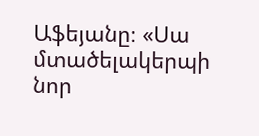Աֆեյանը։ «Սա մտածելակերպի նոր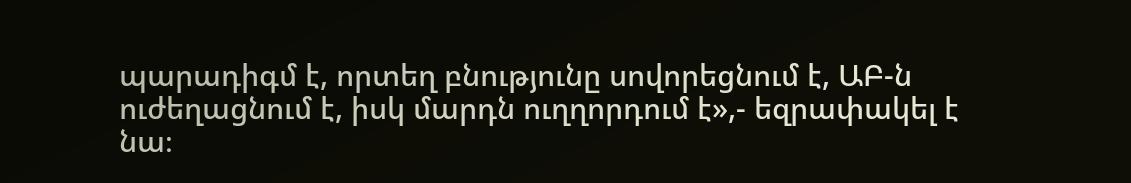պարադիգմ է, որտեղ բնությունը սովորեցնում է, ԱԲ-ն ուժեղացնում է, իսկ մարդն ուղղորդում է»,- եզրափակել է նա։